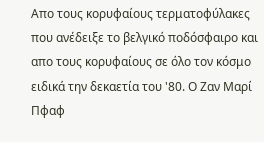Απο τους κορυφαίους τερματοφύλακες που ανέδειξε το βελγικό ποδόσφαιρο και απο τους κορυφαίους σε όλο τον κόσμο ειδικά την δεκαετία του '80. Ο Ζαν Μαρί Πφαφ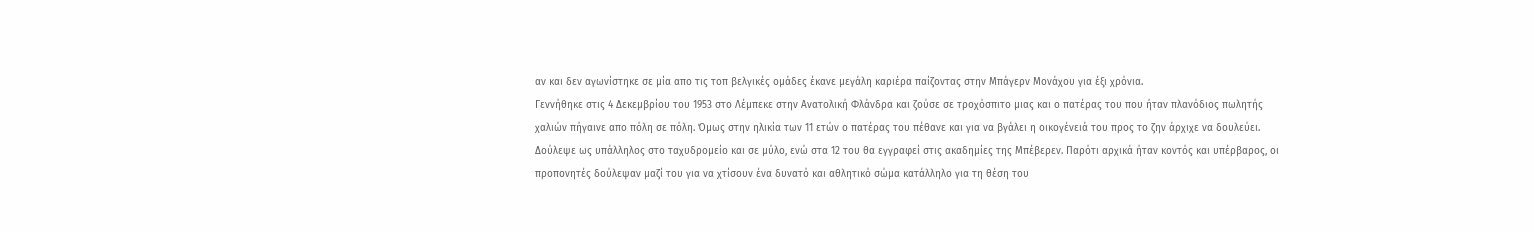αν και δεν αγωνίστηκε σε μία απο τις τοπ βελγικές ομάδες έκανε μεγάλη καριέρα παίζοντας στην Μπάγερν Μονάχου για έξι χρόνια.
Γεννήθηκε στις 4 Δεκεμβρίου του 1953 στο Λέμπεκε στην Ανατολική Φλάνδρα και ζούσε σε τροχόσπιτο μιας και ο πατέρας του που ήταν πλανόδιος πωλητής χαλιών πήγαινε απο πόλη σε πόλη. Όμως στην ηλικία των 11 ετών ο πατέρας του πέθανε και για να βγάλει η οικογένειά του προς το ζην άρχιχε να δουλεύει.
Δούλεψε ως υπάλληλος στο ταχυδρομείο και σε μύλο, ενώ στα 12 του θα εγγραφεί στις ακαδημίες της Μπέβερεν. Παρότι αρχικά ήταν κοντός και υπέρβαρος, οι προπονητές δούλεψαν μαζί του για να χτίσουν ένα δυνατό και αθλητικό σώμα κατάλληλο για τη θέση του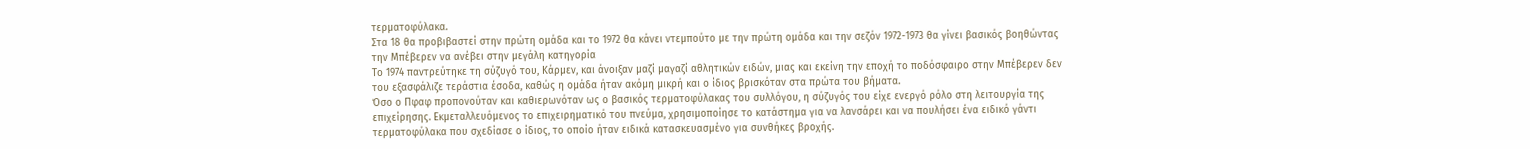τερματοφύλακα.
Στα 18 θα προβιβαστεί στην πρώτη ομάδα και το 1972 θα κάνει ντεμπούτο με την πρώτη ομάδα και την σεζόν 1972-1973 θα γίνει βασικός βοηθώντας την Μπέβερεν να ανέβει στην μεγάλη κατηγορία
Το 1974 παντρεύτηκε τη σύζυγό του, Κάρμεν, και άνοιξαν μαζί μαγαζί αθλητικών ειδών, μιας και εκείνη την εποχή το ποδόσφαιρο στην Μπέβερεν δεν του εξασφάλιζε τεράστια έσοδα, καθώς η ομάδα ήταν ακόμη μικρή και ο ίδιος βρισκόταν στα πρώτα του βήματα.
Όσο ο Πφαφ προπονούταν και καθιερωνόταν ως ο βασικός τερματοφύλακας του συλλόγου, η σύζυγός του είχε ενεργό ρόλο στη λειτουργία της επιχείρησης. Εκμεταλλευόμενος το επιχειρηματικό του πνεύμα, χρησιμοποίησε το κατάστημα για να λανσάρει και να πουλήσει ένα ειδικό γάντι τερματοφύλακα που σχεδίασε ο ίδιος, το οποίο ήταν ειδικά κατασκευασμένο για συνθήκες βροχής.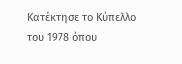Κατέκτησε το Κύπελλο του 1978 όπου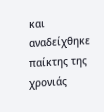και αναδείχθηκε παίκτης της χρονιάς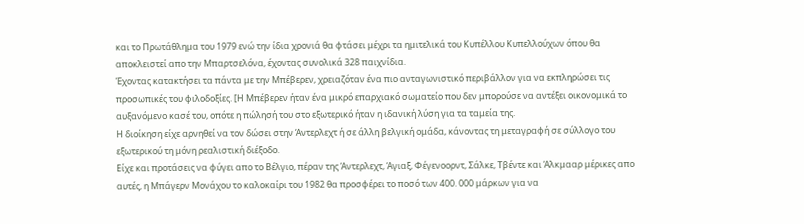και το Πρωτάθλημα του 1979 ενώ την ίδια χρονιά θα φτάσει μέχρι τα ημιτελικά του Κυπέλλου Κυπελλούχων όπου θα αποκλειστεί απο την Μπαρτσελόνα, έχοντας συνολικά 328 παιχνίδια.
Έχοντας κατακτήσει τα πάντα με την Μπέβερεν, χρειαζόταν ένα πιο ανταγωνιστικό περιβάλλον για να εκπληρώσει τις προσωπικές του φιλοδοξίες. [Η Μπέβερεν ήταν ένα μικρό επαρχιακό σωματείο που δεν μπορούσε να αντέξει οικονομικά το αυξανόμενο κασέ του, οπότε η πώλησή του στο εξωτερικό ήταν η ιδανική λύση για τα ταμεία της.
Η διοίκηση είχε αρνηθεί να τον δώσει στην Άντερλεχτ ή σε άλλη βελγική ομάδα, κάνοντας τη μεταγραφή σε σύλλογο του εξωτερικού τη μόνη ρεαλιστική διέξοδο.
Είχε και προτάσεις να φύγει απο το Βέλγιο, πέραν της Άντερλεχτ, Άγιαξ, Φέγενοορντ, Σάλκε, Τβέντε και Άλκμααρ μέρικες απο αυτές, η Μπάγερν Μονάχου το καλοκαίρι του 1982 θα προσφέρει το ποσό των 400. 000 μάρκων για να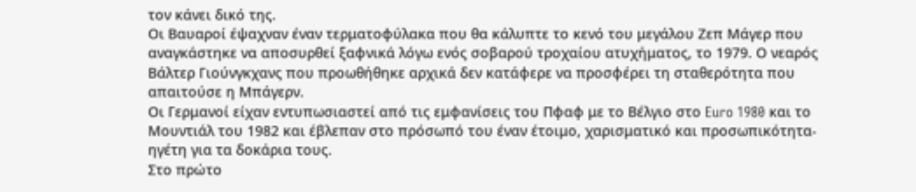τον κάνει δικό της.
Οι Βαυαροί έψαχναν έναν τερματοφύλακα που θα κάλυπτε το κενό του μεγάλου Ζεπ Μάγερ που αναγκάστηκε να αποσυρθεί ξαφνικά λόγω ενός σοβαρού τροχαίου ατυχήματος, το 1979. Ο νεαρός Βάλτερ Γιούνγκχανς που προωθήθηκε αρχικά δεν κατάφερε να προσφέρει τη σταθερότητα που απαιτούσε η Μπάγερν.
Οι Γερμανοί είχαν εντυπωσιαστεί από τις εμφανίσεις του Πφαφ με το Βέλγιο στο Euro 1980 και το Μουντιάλ του 1982 και έβλεπαν στο πρόσωπό του έναν έτοιμο, χαρισματικό και προσωπικότητα-ηγέτη για τα δοκάρια τους.
Στο πρώτο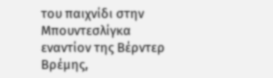του παιχνίδι στην Μπουντεσλίγκα εναντίον της Βέρντερ Βρέμης,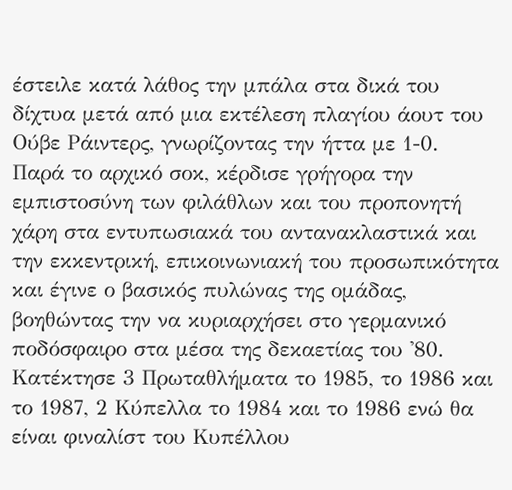έστειλε κατά λάθος την μπάλα στα δικά του δίχτυα μετά από μια εκτέλεση πλαγίου άουτ του Ούβε Ράιντερς, γνωρίζοντας την ήττα με 1-0.
Παρά το αρχικό σοκ, κέρδισε γρήγορα την εμπιστοσύνη των φιλάθλων και του προπονητή χάρη στα εντυπωσιακά του αντανακλαστικά και την εκκεντρική, επικοινωνιακή του προσωπικότητα και έγινε ο βασικός πυλώνας της ομάδας, βοηθώντας την να κυριαρχήσει στο γερμανικό ποδόσφαιρο στα μέσα της δεκαετίας του '80.
Κατέκτησε 3 Πρωταθλήματα το 1985, το 1986 και το 1987, 2 Κύπελλα το 1984 και το 1986 ενώ θα είναι φιναλίστ του Κυπέλλου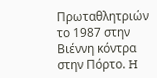Πρωταθλητριών το 1987 στην Βιέννη κόντρα στην Πόρτο. H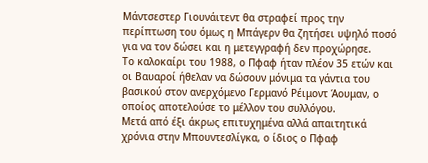Mάντσεστερ Γιουνάιτεντ θα στραφεί προς την περίπτωση του όμως η Μπάγερν θα ζητήσει υψηλό ποσό για να τον δώσει και η μετεγγραφή δεν προχώρησε.
Το καλοκαίρι του 1988, ο Πφαφ ήταν πλέον 35 ετών και οι Βαυαροί ήθελαν να δώσουν μόνιμα τα γάντια του βασικού στον ανερχόμενο Γερμανό Ρέιμοντ Άουμαν, ο οποίος αποτελούσε το μέλλον του συλλόγου.
Μετά από έξι άκρως επιτυχημένα αλλά απαιτητικά χρόνια στην Μπουντεσλίγκα, ο ίδιος ο Πφαφ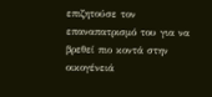επιζητούσε τον επαναπατρισμό του για να βρεθεί πιο κοντά στην οικογένειά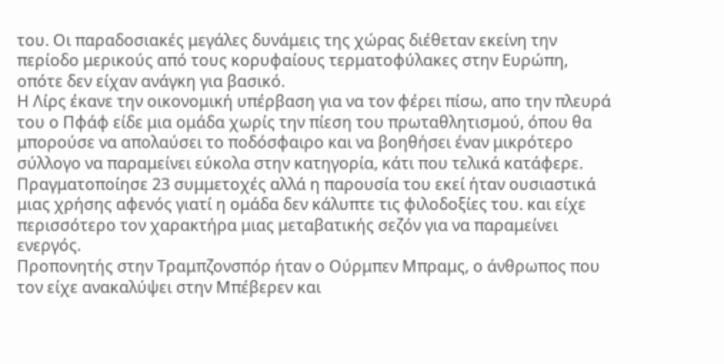του. Οι παραδοσιακές μεγάλες δυνάμεις της χώρας διέθεταν εκείνη την περίοδο μερικούς από τους κορυφαίους τερματοφύλακες στην Ευρώπη, οπότε δεν είχαν ανάγκη για βασικό.
Η Λίρς έκανε την οικονομική υπέρβαση για να τον φέρει πίσω, απο την πλευρά του ο Πφάφ είδε μια ομάδα χωρίς την πίεση του πρωταθλητισμού, όπου θα μπορούσε να απολαύσει το ποδόσφαιρο και να βοηθήσει έναν μικρότερο σύλλογο να παραμείνει εύκολα στην κατηγορία, κάτι που τελικά κατάφερε.
Πραγματοποίησε 23 συμμετοχές αλλά η παρουσία του εκεί ήταν ουσιαστικά μιας χρήσης αφενός γιατί η ομάδα δεν κάλυπτε τις φιλοδοξίες του. και είχε περισσότερο τον χαρακτήρα μιας μεταβατικής σεζόν για να παραμείνει ενεργός.
Προπονητής στην Τραμπζονσπόρ ήταν ο Ούρμπεν Μπραμς, ο άνθρωπος που τον είχε ανακαλύψει στην Μπέβερεν και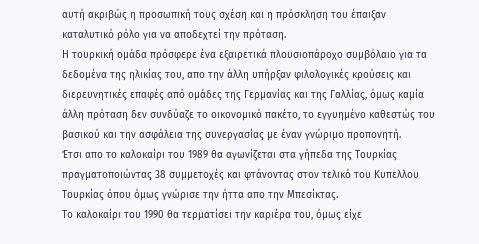αυτή ακριβώς η προσωπική τους σχέση και η πρόσκληση του έπαιξαν καταλυτικό ρόλο για να αποδεχτεί την πρόταση.
Η τουρκική ομάδα πρόσφερε ένα εξαιρετικά πλουσιοπάροχο συμβόλαιο για τα δεδομένα της ηλικίας του, απο την άλλη υπήρξαν φιλολογικές κρούσεις και διερευνητικές επαφές από ομάδες της Γερμανίας και της Γαλλίας, όμως καμία άλλη πρόταση δεν συνδύαζε το οικονομικό πακέτο, το εγγυημένο καθεστώς του βασικού και την ασφάλεια της συνεργασίας με έναν γνώριμο προπονητή.
Έτσι απο το καλοκαίρι του 1989 θα αγωνίζεται στα γήπεδα της Τουρκίας πραγματοποιώντας 38 συμμετοχές και φτάνοντας στον τελικό του Κυπελλου Τουρκίας όπου όμως γνώρισε την ήττα απο την Μπεσίκτας.
Το καλοκαίρι του 1990 θα τερματίσει την καριέρα του, όμως είχε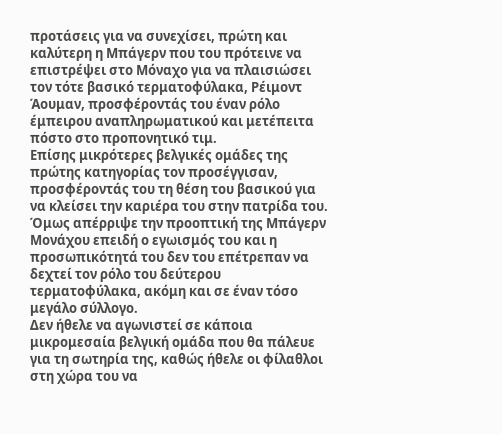προτάσεις για να συνεχίσει, πρώτη και καλύτερη η Μπάγερν που του πρότεινε να επιστρέψει στο Μόναχο για να πλαισιώσει τον τότε βασικό τερματοφύλακα, Ρέιμοντ Άουμαν, προσφέροντάς του έναν ρόλο έμπειρου αναπληρωματικού και μετέπειτα πόστο στο προπονητικό τιμ.
Επίσης μικρότερες βελγικές ομάδες της πρώτης κατηγορίας τον προσέγγισαν, προσφέροντάς του τη θέση του βασικού για να κλείσει την καριέρα του στην πατρίδα του. Όμως απέρριψε την προοπτική της Μπάγερν Μονάχου επειδή ο εγωισμός του και η προσωπικότητά του δεν του επέτρεπαν να δεχτεί τον ρόλο του δεύτερου τερματοφύλακα, ακόμη και σε έναν τόσο μεγάλο σύλλογο.
Δεν ήθελε να αγωνιστεί σε κάποια μικρομεσαία βελγική ομάδα που θα πάλευε για τη σωτηρία της, καθώς ήθελε οι φίλαθλοι στη χώρα του να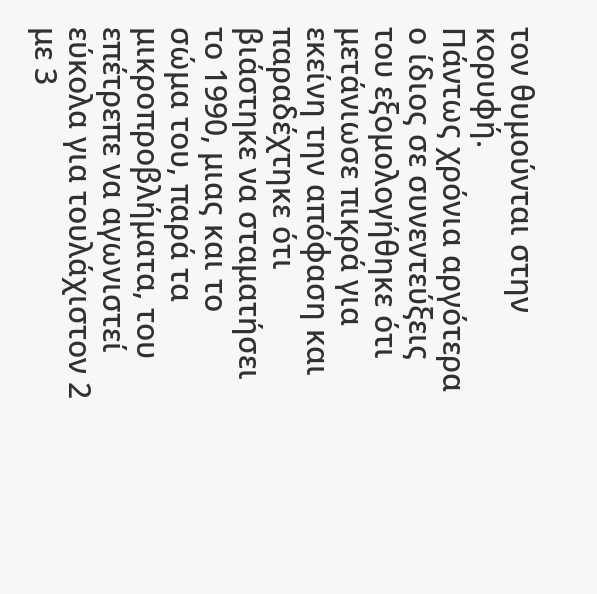τον θυμούνται στην κορυφή.
Πάντως χρόνια αργότερα ο ίδιος σε συνεντεύξεις του εξομολογήθηκε ότι μετάνιωσε πικρά για εκείνη την απόφαση και παραδέχτηκε ότι βιάστηκε να σταματήσει το 1990, μιας και το σώμα του, παρά τα μικροπροβλήματα, του επέτρεπε να αγωνιστεί εύκολα για τουλάχιστον 2 με 3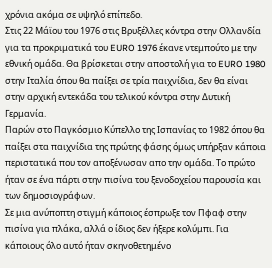χρόνια ακόμα σε υψηλό επίπεδο.
Στις 22 Μάϊου του 1976 στις Βρυξέλλες κόντρα στην Ολλανδία για τα προκριματικά του EURO 1976 έκανε ντεμπούτο με την εθνική ομάδα. Θα βρίσκεται στην αποστολή για το EURO 1980 στην Ιταλία όπου θα παίξει σε τρία παιχνίδια, δεν θα είναι στην αρχική εντεκάδα του τελικού κόντρα στην Δυτική Γερμανία.
Παρών στο Παγκόσμιο Κύπελλο της Ισπανίας το 1982 όπου θα παίξει στα παιχνίδια της πρώτης φάσης όμως υπήρξαν κάποια περιστατικά που τον αποξένωσαν απο την ομάδα. Το πρώτο ήταν σε ένα πάρτι στην πισίνα του ξενοδοχείου παρουσία και των δημοσιογράφων.
Σε μια ανύποπτη στιγμή κάποιος έσπρωξε τον Πφαφ στην πισίνα για πλάκα, αλλά ο ίδιος δεν ήξερε κολύμπι. Για κάποιους όλο αυτό ήταν σκηνοθετημένο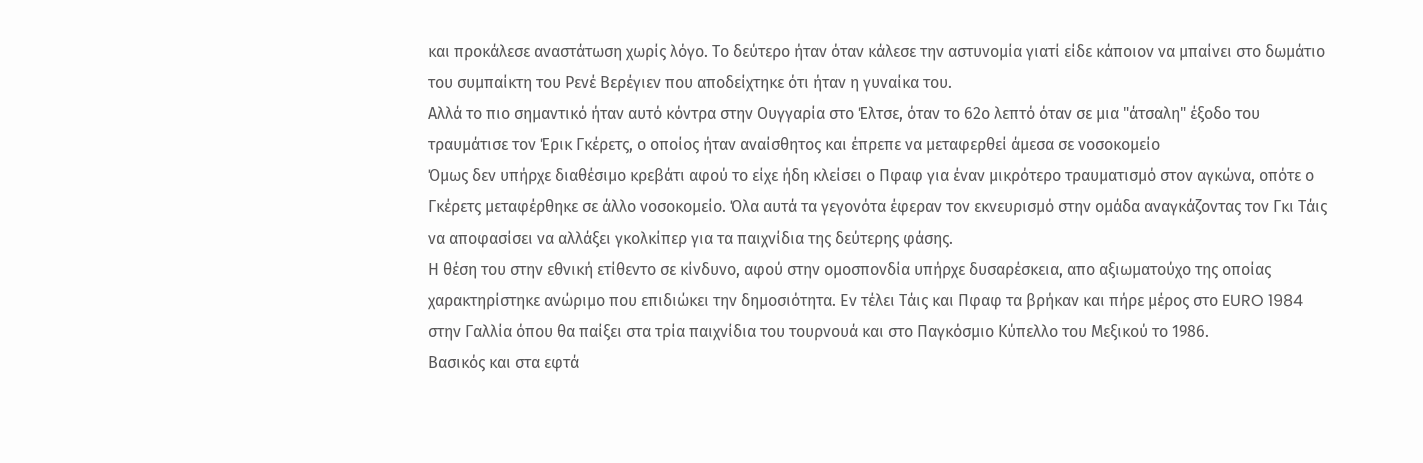και προκάλεσε αναστάτωση χωρίς λόγο. Το δεύτερο ήταν όταν κάλεσε την αστυνομία γιατί είδε κάποιον να μπαίνει στο δωμάτιο του συμπαίκτη του Ρενέ Βερέγιεν που αποδείχτηκε ότι ήταν η γυναίκα του.
Αλλά το πιο σημαντικό ήταν αυτό κόντρα στην Ουγγαρία στο Έλτσε, όταν το 62ο λεπτό όταν σε μια "άτσαλη" έξοδο του τραυμάτισε τον Έρικ Γκέρετς, ο οποίος ήταν αναίσθητος και έπρεπε να μεταφερθεί άμεσα σε νοσοκομείο
Όμως δεν υπήρχε διαθέσιμο κρεβάτι αφού το είχε ήδη κλείσει ο Πφαφ για έναν μικρότερο τραυματισμό στον αγκώνα, οπότε ο Γκέρετς μεταφέρθηκε σε άλλο νοσοκομείο. Όλα αυτά τα γεγονότα έφεραν τον εκνευρισμό στην ομάδα αναγκάζοντας τον Γκι Τάις να αποφασίσει να αλλάξει γκολκίπερ για τα παιχνίδια της δεύτερης φάσης.
Η θέση του στην εθνική ετίθεντο σε κίνδυνο, αφού στην ομοσπονδία υπήρχε δυσαρέσκεια, απο αξιωματούχο της οποίας χαρακτηρίστηκε ανώριμο που επιδιώκει την δημοσιότητα. Εν τέλει Τάις και Πφαφ τα βρήκαν και πήρε μέρος στο EURO 1984 στην Γαλλία όπου θα παίξει στα τρία παιχνίδια του τουρνουά και στο Παγκόσμιο Κύπελλο του Μεξικού το 1986.
Βασικός και στα εφτά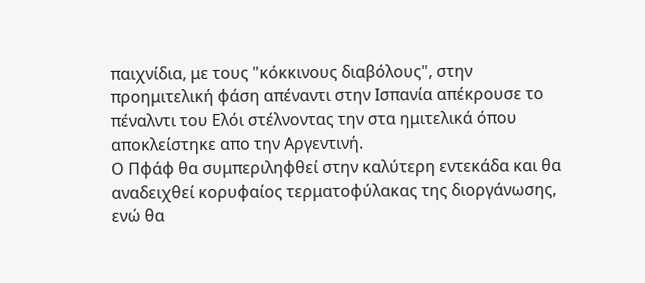παιχνίδια, με τους "κόκκινους διαβόλους", στην προημιτελική φάση απέναντι στην Ισπανία απέκρουσε το πέναλντι του Ελόι στέλνοντας την στα ημιτελικά όπου αποκλείστηκε απο την Αργεντινή.
Ο Πφάφ θα συμπεριληφθεί στην καλύτερη εντεκάδα και θα αναδειχθεί κορυφαίος τερματοφύλακας της διοργάνωσης, ενώ θα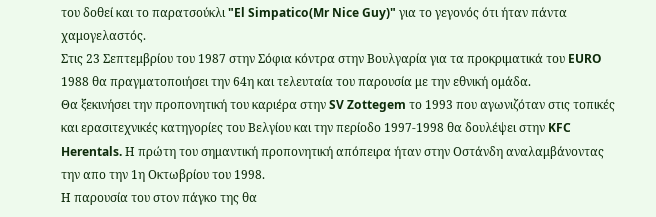του δοθεί και το παρατσούκλι "El Simpatico(Mr Nice Guy)" για το γεγονός ότι ήταν πάντα χαμογελαστός.
Στις 23 Σεπτεμβρίου του 1987 στην Σόφια κόντρα στην Βουλγαρία για τα προκριματικά του EURO 1988 θα πραγματοποιήσει την 64η και τελευταία του παρουσία με την εθνική ομάδα.
Θα ξεκινήσει την προπονητική του καριέρα στην SV Zottegem το 1993 που αγωνιζόταν στις τοπικές και ερασιτεχνικές κατηγορίες του Βελγίου και την περίοδο 1997-1998 θα δουλέψει στην KFC Herentals. Η πρώτη του σημαντική προπονητική απόπειρα ήταν στην Οστάνδη αναλαμβάνοντας την απο την 1η Οκτωβρίου του 1998.
Η παρουσία του στον πάγκο της θα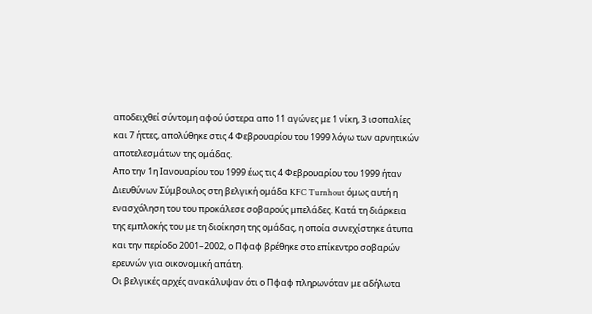αποδειχθεί σύντομη αφού ύστερα απο 11 αγώνες με 1 νίκη, 3 ισοπαλίες και 7 ήττες, απολύθηκε στις 4 Φεβρουαρίου του 1999 λόγω των αρνητικών αποτελεσμάτων της ομάδας.
Απο την 1η Ιανουαρίου του 1999 έως τις 4 Φεβρουαρίου του 1999 ήταν Διευθύνων Σύμβουλος στη βελγική ομάδα KFC Turnhout όμως αυτή η ενασχόληση του του προκάλεσε σοβαρούς μπελάδες. Κατά τη διάρκεια της εμπλοκής του με τη διοίκηση της ομάδας, η οποία συνεχίστηκε άτυπα και την περίοδο 2001–2002, ο Πφαφ βρέθηκε στο επίκεντρο σοβαρών ερευνών για οικονομική απάτη.
Οι βελγικές αρχές ανακάλυψαν ότι ο Πφαφ πληρωνόταν με αδήλωτα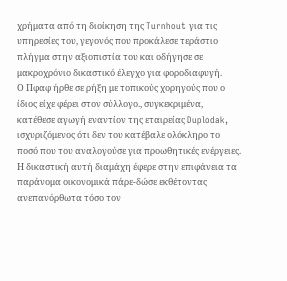χρήματα από τη διοίκηση της Turnhout για τις υπηρεσίες του, γεγονός που προκάλεσε τεράστιο πλήγμα στην αξιοπιστία του και οδήγησε σε μακροχρόνιο δικαστικό έλεγχο για φοροδιαφυγή.
Ο Πφαφ ήρθε σε ρήξη με τοπικούς χορηγούς που ο ίδιος είχε φέρει στον σύλλογο., συγκεκριμένα, κατέθεσε αγωγή εναντίον της εταιρείας Duplodak, ισχυριζόμενος ότι δεν του κατέβαλε ολόκληρο το ποσό που του αναλογούσε για προωθητικές ενέργειες.
Η δικαστική αυτή διαμάχη έφερε στην επιφάνεια τα παράνομα οικονομικά πάρε-δώσε εκθέτοντας ανεπανόρθωτα τόσο τον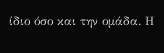ίδιο όσο και την ομάδα. Η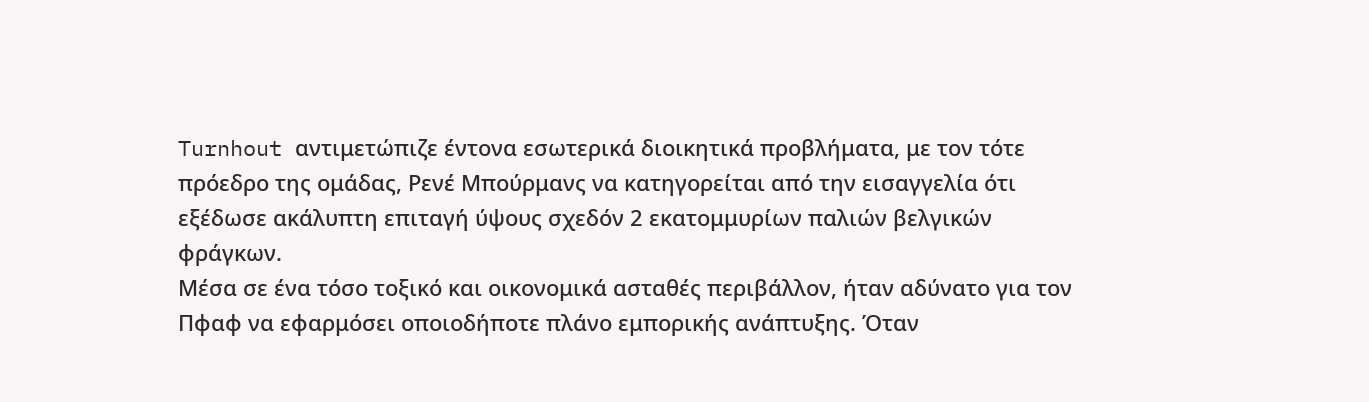Turnhout αντιμετώπιζε έντονα εσωτερικά διοικητικά προβλήματα, με τον τότε πρόεδρο της ομάδας, Ρενέ Μπούρμανς να κατηγορείται από την εισαγγελία ότι εξέδωσε ακάλυπτη επιταγή ύψους σχεδόν 2 εκατομμυρίων παλιών βελγικών φράγκων.
Μέσα σε ένα τόσο τοξικό και οικονομικά ασταθές περιβάλλον, ήταν αδύνατο για τον Πφαφ να εφαρμόσει οποιοδήποτε πλάνο εμπορικής ανάπτυξης. Όταν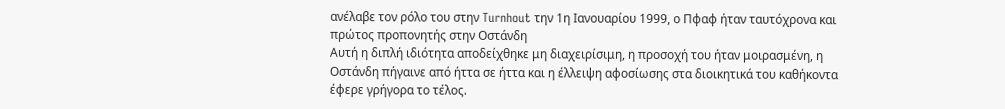ανέλαβε τον ρόλο του στην Turnhout την 1η Ιανουαρίου 1999, ο Πφαφ ήταν ταυτόχρονα και πρώτος προπονητής στην Οστάνδη
Αυτή η διπλή ιδιότητα αποδείχθηκε μη διαχειρίσιμη, η προσοχή του ήταν μοιρασμένη, η Οστάνδη πήγαινε από ήττα σε ήττα και η έλλειψη αφοσίωσης στα διοικητικά του καθήκοντα έφερε γρήγορα το τέλος.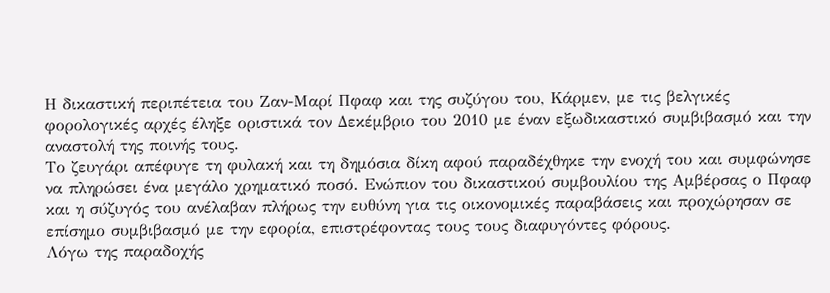Η δικαστική περιπέτεια του Ζαν-Μαρί Πφαφ και της συζύγου του, Κάρμεν, με τις βελγικές φορολογικές αρχές έληξε οριστικά τον Δεκέμβριο του 2010 με έναν εξωδικαστικό συμβιβασμό και την αναστολή της ποινής τους.
Το ζευγάρι απέφυγε τη φυλακή και τη δημόσια δίκη αφού παραδέχθηκε την ενοχή του και συμφώνησε να πληρώσει ένα μεγάλο χρηματικό ποσό. Ενώπιον του δικαστικού συμβουλίου της Αμβέρσας ο Πφαφ και η σύζυγός του ανέλαβαν πλήρως την ευθύνη για τις οικονομικές παραβάσεις και προχώρησαν σε επίσημο συμβιβασμό με την εφορία, επιστρέφοντας τους τους διαφυγόντες φόρους.
Λόγω της παραδοχής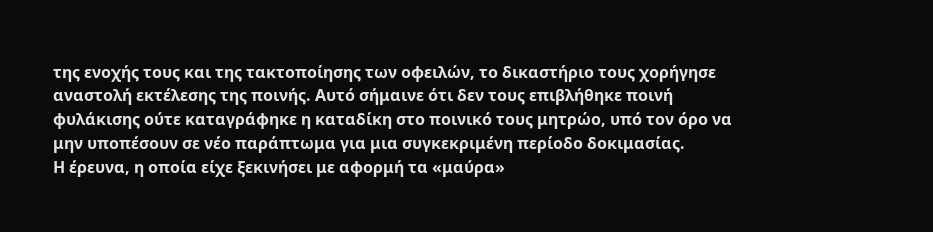της ενοχής τους και της τακτοποίησης των οφειλών, το δικαστήριο τους χορήγησε αναστολή εκτέλεσης της ποινής. Αυτό σήμαινε ότι δεν τους επιβλήθηκε ποινή φυλάκισης ούτε καταγράφηκε η καταδίκη στο ποινικό τους μητρώο, υπό τον όρο να μην υποπέσουν σε νέο παράπτωμα για μια συγκεκριμένη περίοδο δοκιμασίας.
Η έρευνα, η οποία είχε ξεκινήσει με αφορμή τα «μαύρα»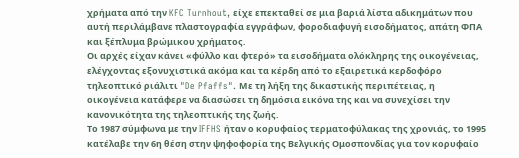χρήματα από την KFC Turnhout, είχε επεκταθεί σε μια βαριά λίστα αδικημάτων που αυτή περιλάμβανε πλαστογραφία εγγράφων, φοροδιαφυγή εισοδήματος, απάτη ΦΠΑ και ξέπλυμα βρώμικου χρήματος.
Οι αρχές είχαν κάνει «φύλλο και φτερό» τα εισοδήματα ολόκληρης της οικογένειας, ελέγχοντας εξονυχιστικά ακόμα και τα κέρδη από το εξαιρετικά κερδοφόρο τηλεοπτικό ριάλιτι "De Pfaffs". Με τη λήξη της δικαστικής περιπέτειας, η οικογένεια κατάφερε να διασώσει τη δημόσια εικόνα της και να συνεχίσει την κανονικότητα της τηλεοπτικής της ζωής.
Το 1987 σύμφωνα με την IFFHS ήταν ο κορυφαίος τερματοφύλακας της χρονιάς, το 1995 κατέλαβε την 6η θέση στην ψηφοφορία της Βελγικής Ομοσπονδίας για τον κορυφαίο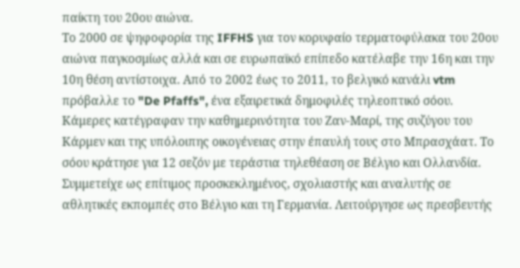παίκτη του 20ου αιώνα.
Το 2000 σε ψηφοφορία της IFFHS για τον κορυφαίο τερματοφύλακα του 20ου αιώνα παγκοσμίως αλλά και σε ευρωπαϊκό επίπεδο κατέλαβε την 16η και την 10η θέση αντίστοιχα. Από το 2002 έως το 2011, το βελγικό κανάλι vtm πρόβαλλε το "De Pfaffs", ένα εξαιρετικά δημοφιλές τηλεοπτικό σόου.
Κάμερες κατέγραφαν την καθημερινότητα του Ζαν-Μαρί, της συζύγου του Κάρμεν και της υπόλοιπης οικογένειας στην έπαυλή τους στο Μπρασχάατ. Το σόου κράτησε για 12 σεζόν με τεράστια τηλεθέαση σε Βέλγιο και Ολλανδία.
Συμμετείχε ως επίτιμος προσκεκλημένος, σχολιαστής και αναλυτής σε αθλητικές εκπομπές στο Βέλγιο και τη Γερμανία. Λειτούργησε ως πρεσβευτής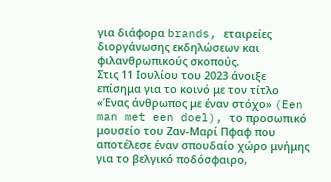για διάφορα brands, εταιρείες διοργάνωσης εκδηλώσεων και φιλανθρωπικούς σκοπούς.
Στις 11 Ιουλίου του 2023 άνοιξε επίσημα για το κοινό με τον τίτλο «Ένας άνθρωπος με έναν στόχο» (Een man met een doel), το προσωπικό μουσείο του Ζαν-Μαρί Πφαφ που αποτέλεσε έναν σπουδαίο χώρο μνήμης για το βελγικό ποδόσφαιρο,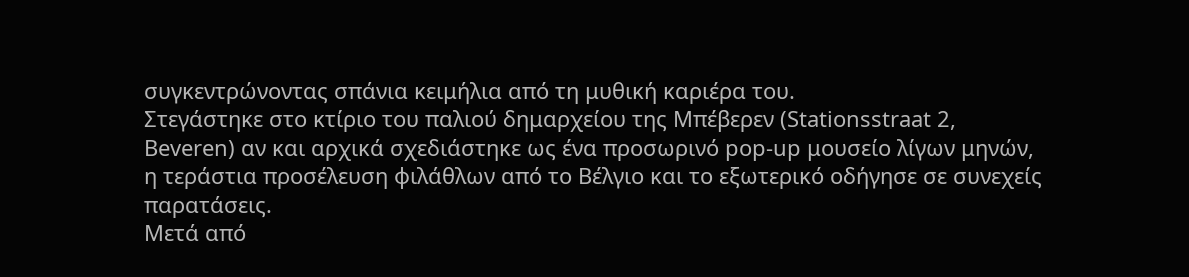συγκεντρώνοντας σπάνια κειμήλια από τη μυθική καριέρα του.
Στεγάστηκε στο κτίριο του παλιού δημαρχείου της Μπέβερεν (Stationsstraat 2, Beveren) αν και αρχικά σχεδιάστηκε ως ένα προσωρινό pop-up μουσείο λίγων μηνών, η τεράστια προσέλευση φιλάθλων από το Βέλγιο και το εξωτερικό οδήγησε σε συνεχείς παρατάσεις.
Μετά από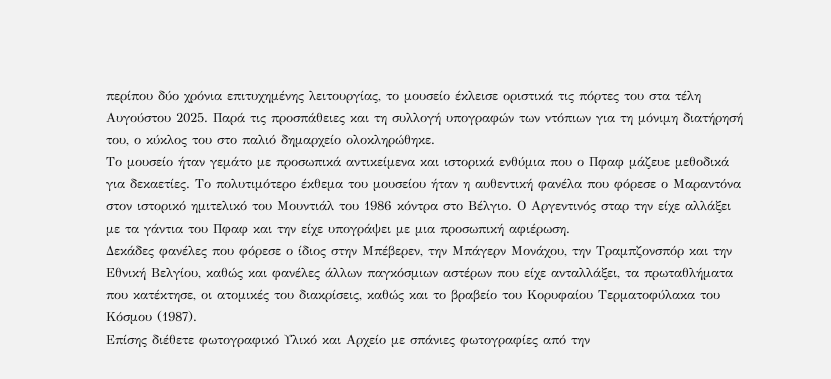περίπου δύο χρόνια επιτυχημένης λειτουργίας, το μουσείο έκλεισε οριστικά τις πόρτες του στα τέλη Αυγούστου 2025. Παρά τις προσπάθειες και τη συλλογή υπογραφών των ντόπιων για τη μόνιμη διατήρησή του, ο κύκλος του στο παλιό δημαρχείο ολοκληρώθηκε.
Το μουσείο ήταν γεμάτο με προσωπικά αντικείμενα και ιστορικά ενθύμια που ο Πφαφ μάζευε μεθοδικά για δεκαετίες. Το πολυτιμότερο έκθεμα του μουσείου ήταν η αυθεντική φανέλα που φόρεσε ο Μαραντόνα στον ιστορικό ημιτελικό του Μουντιάλ του 1986 κόντρα στο Βέλγιο. Ο Αργεντινός σταρ την είχε αλλάξει με τα γάντια του Πφαφ και την είχε υπογράψει με μια προσωπική αφιέρωση.
Δεκάδες φανέλες που φόρεσε ο ίδιος στην Μπέβερεν, την Μπάγερν Μονάχου, την Τραμπζονσπόρ και την Εθνική Βελγίου, καθώς και φανέλες άλλων παγκόσμιων αστέρων που είχε ανταλλάξει, τα πρωταθλήματα που κατέκτησε, οι ατομικές του διακρίσεις, καθώς και το βραβείο του Κορυφαίου Τερματοφύλακα του Κόσμου (1987).
Επίσης διέθετε φωτογραφικό Υλικό και Αρχείο με σπάνιες φωτογραφίες από την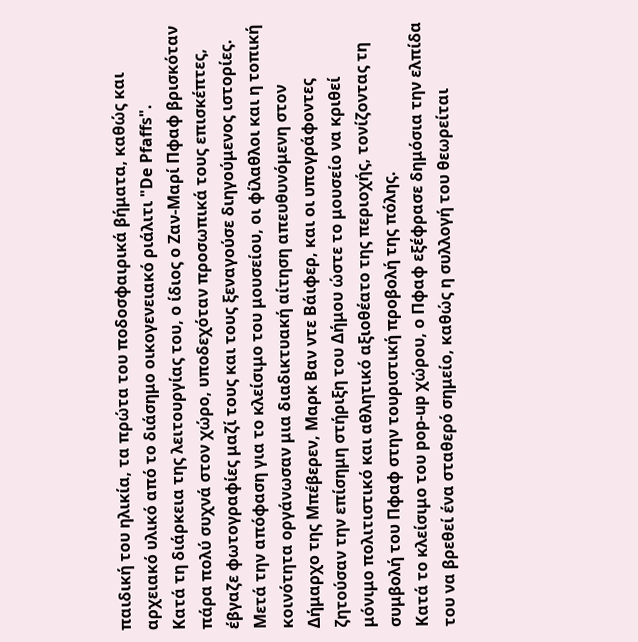παιδική του ηλικία, τα πρώτα του ποδοσφαιρικά βήματα, καθώς και αρχειακό υλικό από το διάσημο οικογενειακό ριάλιτι "De Pfaffs".
Κατά τη διάρκεια της λειτουργίας του, ο ίδιος ο Ζαν-Μαρί Πφαφ βρισκόταν πάρα πολύ συχνά στον χώρο, υποδεχόταν προσωπικά τους επισκέπτες, έβγαζε φωτογραφίες μαζί τους και τους ξεναγούσε διηγούμενος ιστορίες.
Μετά την απόφαση για το κλείσιμο του μουσείου, οι φίλαθλοι και η τοπική κοινότητα οργάνωσαν μια διαδικτυακή αίτηση απευθυνόμενη στον Δήμαρχο της Μπέβερεν, Μαρκ Βαν ντε Βάιφερ, και οι υπογράφοντες ζητούσαν την επίσημη στήριξη του Δήμου ώστε το μουσείο να κριθεί μόνιμο πολιτιστικό και αθλητικό αξιοθέατο της περιοχής, τονίζοντας τη συμβολή του Πφαφ στην τουριστική προβολή της πόλης.
Κατά το κλείσιμο του pop-up χώρου, ο Πφαφ εξέφρασε δημόσια την ελπίδα του να βρεθεί ένα σταθερό σημείο, καθώς η συλλογή του θεωρείται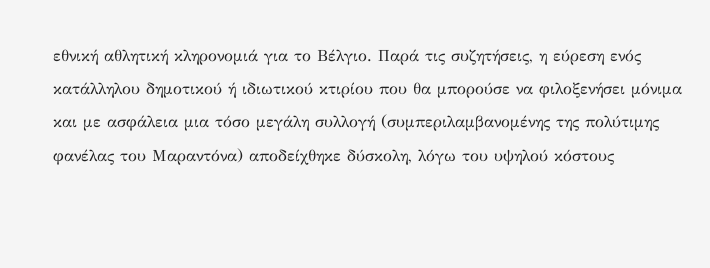εθνική αθλητική κληρονομιά για το Βέλγιο. Παρά τις συζητήσεις, η εύρεση ενός κατάλληλου δημοτικού ή ιδιωτικού κτιρίου που θα μπορούσε να φιλοξενήσει μόνιμα και με ασφάλεια μια τόσο μεγάλη συλλογή (συμπεριλαμβανομένης της πολύτιμης φανέλας του Μαραντόνα) αποδείχθηκε δύσκολη, λόγω του υψηλού κόστους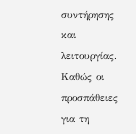συντήρησης και λειτουργίας.
Καθώς οι προσπάθειες για τη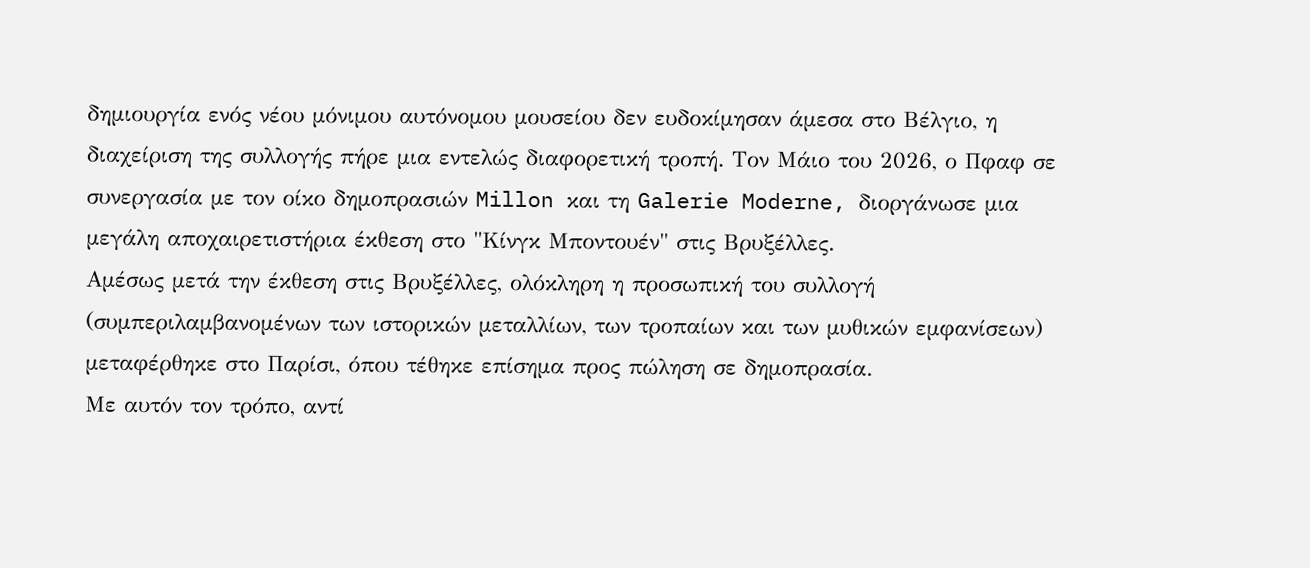δημιουργία ενός νέου μόνιμου αυτόνομου μουσείου δεν ευδοκίμησαν άμεσα στο Βέλγιο, η διαχείριση της συλλογής πήρε μια εντελώς διαφορετική τροπή. Τον Μάιο του 2026, ο Πφαφ σε συνεργασία με τον οίκο δημοπρασιών Millon και τη Galerie Moderne, διοργάνωσε μια μεγάλη αποχαιρετιστήρια έκθεση στο "Κίνγκ Μποντουέν" στις Βρυξέλλες.
Αμέσως μετά την έκθεση στις Βρυξέλλες, ολόκληρη η προσωπική του συλλογή (συμπεριλαμβανομένων των ιστορικών μεταλλίων, των τροπαίων και των μυθικών εμφανίσεων) μεταφέρθηκε στο Παρίσι, όπου τέθηκε επίσημα προς πώληση σε δημοπρασία.
Με αυτόν τον τρόπο, αντί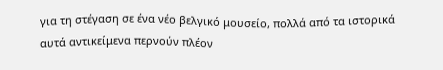για τη στέγαση σε ένα νέο βελγικό μουσείο, πολλά από τα ιστορικά αυτά αντικείμενα περνούν πλέον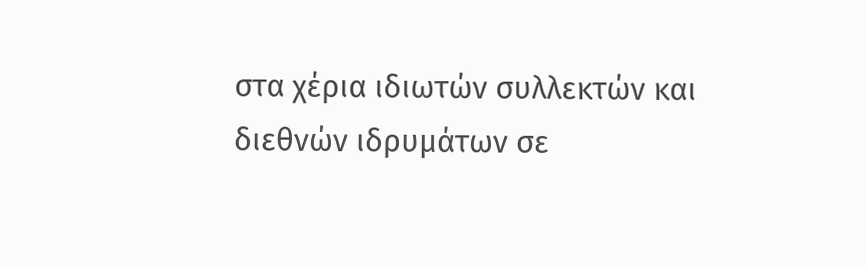στα χέρια ιδιωτών συλλεκτών και διεθνών ιδρυμάτων σε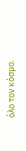όλο τον κόσμο.